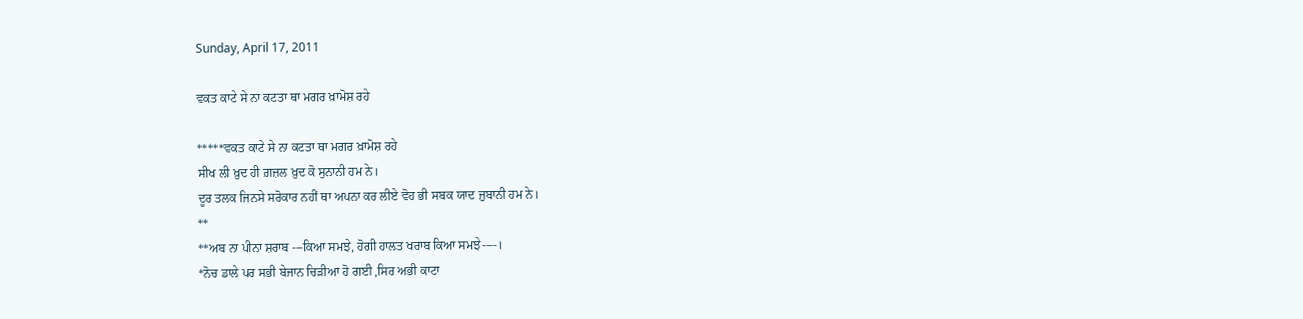Sunday, April 17, 2011

ਵਕਤ ਕਾਟੇ ਸੇ ਨਾ ਕਟਤਾ ਥਾ ਮਗਰ ਖ਼ਾਮੋਸ਼ ਰਹੇ

*****ਵਕਤ ਕਾਟੇ ਸੇ ਨਾ ਕਟਤਾ ਥਾ ਮਗਰ ਖ਼ਾਮੋਸ਼ ਰਹੇ
ਸੀਖ ਲੀ ਖ਼ੁਦ ਹੀ ਗ਼ਜ਼ਲ ਖ਼ੁਦ ਕੋ ਸੁਨਾਨੀ ਹਮ ਨੇ।
ਦੂਰ ਤਲਕ ਜਿਨਸੇ ਸਰੋਕਾਰ ਨਹੀਂ ਥਾ ਅਪਨਾ ਕਰ ਲੀਏ ਵੋਹ ਭੀ ਸਬਕ ਯਾਦ ਜ਼ੁਬਾਨੀ ਹਮ ਨੇ।
**
**ਅਬ ਨਾ ਪੀਨਾ ਸ਼ਰਾਬ ---ਕਿਆ ਸਮਝੇ, ਹੋਗੀ ਹਾਲਤ ਖਰਾਬ ਕਿਆ ਸਮਝੇ----।
*ਨੋਚ ਡਾਲੇ ਪਰ ਸਭੀ ਬੇਜਾਨ ਚਿੜੀਆ ਹੋ ਗਈ ,ਸਿਰ ਅਭੀ ਕਾਟਾ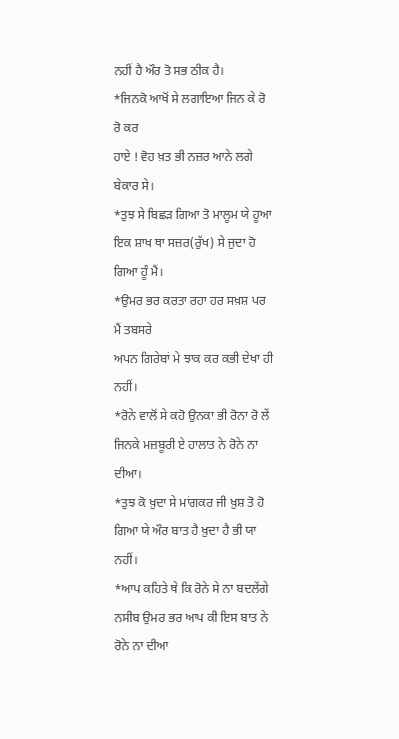ਨਹੀਂ ਹੈ ਔਰ ਤੋ ਸਭ ਠੀਕ ਹੈ।
*ਜਿਨਕੋ ਆਖੋਂ ਸੇ ਲਗਾਇਆ ਜਿਨ ਕੇ ਰੋ ਰੋ ਕਰ
ਹਾਏ ! ਵੋਹ ਖ਼ਤ ਭੀ ਨਜ਼ਰ ਆਨੇ ਲਗੇ ਬੇਕਾਰ ਸੇ।
*ਤੁਝ ਸੇ ਬਿਛੜ ਗਿਆ ਤੋ ਮਾਲੂਮ ਯੇ ਹੂਆ ਇਕ ਸ਼ਾਖ ਥਾ ਸਜ਼ਰ(ਰੁੱਖ) ਸੇ ਜੁਦਾ ਹੋ ਗਿਆ ਹੂੰ ਮੈਂ।
*ਉਮਰ ਭਰ ਕਰਤਾ ਰਹਾ ਹਰ ਸਖ਼ਸ਼ ਪਰ ਮੈਂ ਤਬਸਰੇ
ਅਪਨ ਗਿਰੇਬਾਂ ਮੇ ਝਾਕ ਕਰ ਕਭੀ ਦੇਖਾ ਹੀ ਨਹੀਂ।
*ਰੋਨੇ ਵਾਲੋਂ ਸੇ ਕਹੋ ਉਨਕਾ ਭੀ ਰੋਨਾ ਰੋ ਲੇਂ ਜਿਨਕੇ ਮਜ਼ਬੂਰੀ ਏ ਹਾਲਾਤ ਨੇ ਰੋਨੇ ਨਾ ਦੀਆ।
*ਤੁਝ ਕੋ ਖ਼ੁਦਾ ਸੇ ਮਾਂਗਕਰ ਜੀ ਖ਼ੁਸ਼ ਤੋ ਹੋ ਗਿਆ ਯੇ ਔਰ ਬਾਤ ਹੈ ਖ਼ੁਦਾ ਹੈ ਭੀ ਯਾ ਨਹੀਂ।
*ਆਪ ਕਹਿਤੇ ਥੇ ਕਿ ਰੋਨੇ ਸੇ ਨਾ ਬਦਲੇਂਗੇ ਨਸੀਬ ਉਮਰ ਭਰ ਆਪ ਕੀ ਇਸ ਬਾਤ ਨੇ ਰੋਨੇ ਨਾ ਦੀਆ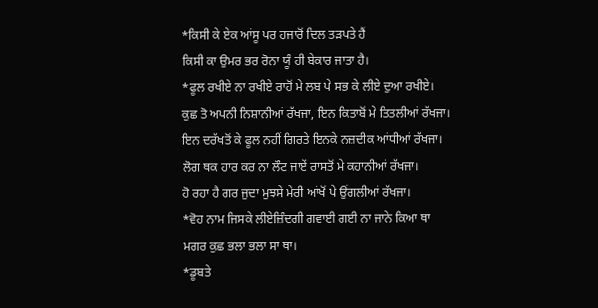*ਕਿਸੀ ਕੇ ਏਕ ਆਂਸੂ ਪਰ ਹਜਾਰੋਂ ਦਿਲ ਤੜਪਤੇ ਹੈਂ
ਕਿਸੀ ਕਾ ਉਮਰ ਭਰ ਰੋਨਾ ਯੂੰ ਹੀ ਬੇਕਾਰ ਜਾਤਾ ਹੈ।
*ਫੂਲ ਰਖੀਏ ਨਾ ਰਖੀਏ ਰਾਹੋਂ ਮੇ ਲਬ ਪੇ ਸਭ ਕੇ ਲੀਏ ਦੁਆ ਰਖੀਏ।
ਕੁਛ ਤੋ ਅਪਨੀ ਨਿਸ਼ਾਨੀਆਂ ਰੱਖਜਾ, ਇਨ ਕਿਤਾਬੋਂ ਮੇ ਤਿਤਲੀਆਂ ਰੱਖਜਾ।
ਇਨ ਦਰੱਖਤੋਂ ਕੇ ਫੂਲ ਨਹੀਂ ਗਿਰਤੇ ਇਨਕੇ ਨਜ਼ਦੀਕ ਆਂਧੀਆਂ ਰੱਖਜਾ।
ਲੋਗ ਥਕ ਹਾਰ ਕਰ ਨਾ ਲੌਟ ਜਾਏਂ ਰਾਸਤੋਂ ਮੇ ਕਹਾਨੀਆਂ ਰੱਖਜਾ।
ਹੋ ਰਹਾ ਹੈ ਗਰ ਜੁਦਾ ਮੁਝਸੇ ਮੇਰੀ ਆਂਖੋਂ ਪੇ ਉਂਗਲੀਆਂ ਰੱਖਜਾ।
*ਵੋਹ ਨਾਮ ਜਿਸਕੇ ਲੀਏਜ਼ਿੰਦਗੀ ਗਵਾਈ ਗਈ ਨਾ ਜਾਨੇ ਕਿਆ ਥਾ
ਮਗਰ ਕੁਛ ਭਲਾ ਭਲਾ ਸਾ ਥਾ।
*ਡੂਬਤੇ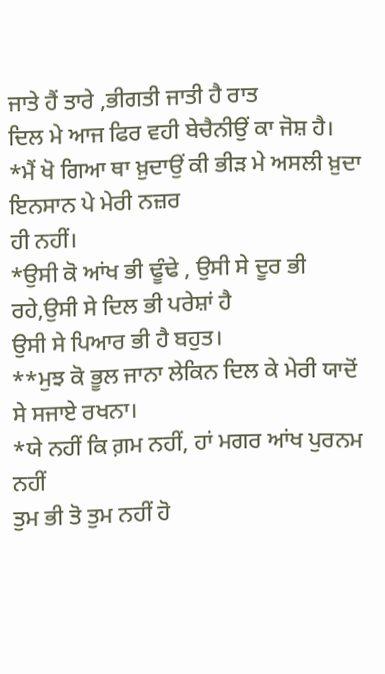ਜਾਤੇ ਹੈਂ ਤਾਰੇ ,ਭੀਗਤੀ ਜਾਤੀ ਹੈ ਰਾਤ
ਦਿਲ ਮੇ ਆਜ ਫਿਰ ਵਹੀ ਬੇਚੈਨੀਉਂ ਕਾ ਜੋਸ਼ ਹੈ।
*ਮੈਂ ਖੋ ਗਿਆ ਥਾ ਖ਼ੁਦਾਉਂ ਕੀ ਭੀੜ ਮੇ ਅਸਲੀ ਖ਼ੁਦਾ ਇਨਸਾਨ ਪੇ ਮੇਰੀ ਨਜ਼ਰ
ਹੀ ਨਹੀਂ।
*ਉਸੀ ਕੋ ਆਂਖ ਭੀ ਢੂੰਢੇ , ਉਸੀ ਸੇ ਦੂਰ ਭੀ ਰਹੇ,ਉਸੀ ਸੇ ਦਿਲ ਭੀ ਪਰੇਸ਼ਾਂ ਹੈ
ਉਸੀ ਸੇ ਪਿਆਰ ਭੀ ਹੈ ਬਹੁਤ।
**ਮੁਝ ਕੋ ਭੂਲ ਜਾਨਾ ਲੇਕਿਨ ਦਿਲ ਕੇ ਮੇਰੀ ਯਾਦੋਂ ਸੇ ਸਜਾਏ ਰਖਨਾ।
*ਯੇ ਨਹੀਂ ਕਿ ਗ਼ਮ ਨਹੀਂ, ਹਾਂ ਮਗਰ ਆਂਖ ਪੁਰਨਮ ਨਹੀਂ
ਤੁਮ ਭੀ ਤੋ ਤੁਮ ਨਹੀਂ ਹੋ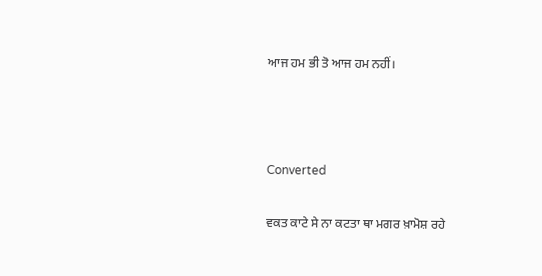ਆਜ ਹਮ ਭੀ ਤੋ ਆਜ ਹਮ ਨਹੀਂ।



Converted

ਵਕਤ ਕਾਟੇ ਸੇ ਨਾ ਕਟਤਾ ਥਾ ਮਗਰ ਖ਼ਾਮੋਸ਼ ਰਹੇ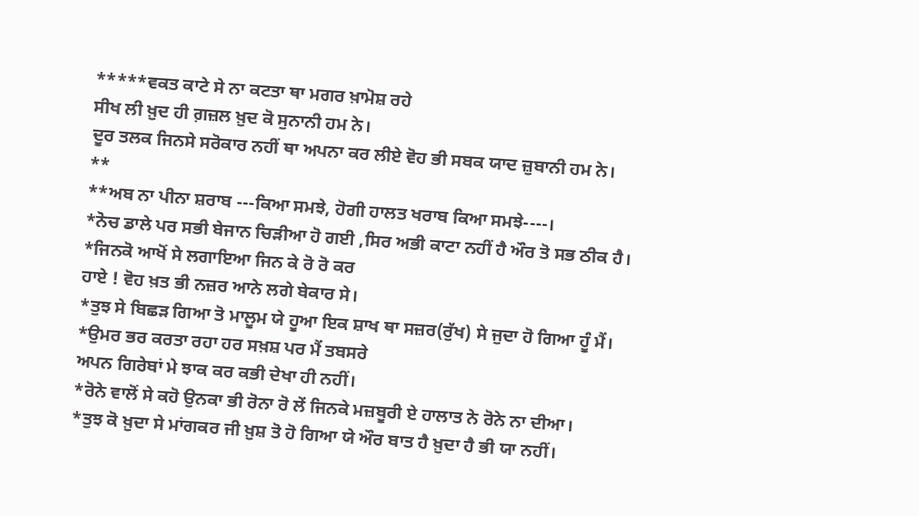*****ਵਕਤ ਕਾਟੇ ਸੇ ਨਾ ਕਟਤਾ ਥਾ ਮਗਰ ਖ਼ਾਮੋਸ਼ ਰਹੇ
ਸੀਖ ਲੀ ਖ਼ੁਦ ਹੀ ਗ਼ਜ਼ਲ ਖ਼ੁਦ ਕੋ ਸੁਨਾਨੀ ਹਮ ਨੇ।
ਦੂਰ ਤਲਕ ਜਿਨਸੇ ਸਰੋਕਾਰ ਨਹੀਂ ਥਾ ਅਪਨਾ ਕਰ ਲੀਏ ਵੋਹ ਭੀ ਸਬਕ ਯਾਦ ਜ਼ੁਬਾਨੀ ਹਮ ਨੇ।
**
**ਅਬ ਨਾ ਪੀਨਾ ਸ਼ਰਾਬ ---ਕਿਆ ਸਮਝੇ, ਹੋਗੀ ਹਾਲਤ ਖਰਾਬ ਕਿਆ ਸਮਝੇ----।
*ਨੋਚ ਡਾਲੇ ਪਰ ਸਭੀ ਬੇਜਾਨ ਚਿੜੀਆ ਹੋ ਗਈ ,ਸਿਰ ਅਭੀ ਕਾਟਾ ਨਹੀਂ ਹੈ ਔਰ ਤੋ ਸਭ ਠੀਕ ਹੈ।
*ਜਿਨਕੋ ਆਖੋਂ ਸੇ ਲਗਾਇਆ ਜਿਨ ਕੇ ਰੋ ਰੋ ਕਰ
ਹਾਏ ! ਵੋਹ ਖ਼ਤ ਭੀ ਨਜ਼ਰ ਆਨੇ ਲਗੇ ਬੇਕਾਰ ਸੇ।
*ਤੁਝ ਸੇ ਬਿਛੜ ਗਿਆ ਤੋ ਮਾਲੂਮ ਯੇ ਹੂਆ ਇਕ ਸ਼ਾਖ ਥਾ ਸਜ਼ਰ(ਰੁੱਖ) ਸੇ ਜੁਦਾ ਹੋ ਗਿਆ ਹੂੰ ਮੈਂ।
*ਉਮਰ ਭਰ ਕਰਤਾ ਰਹਾ ਹਰ ਸਖ਼ਸ਼ ਪਰ ਮੈਂ ਤਬਸਰੇ
ਅਪਨ ਗਿਰੇਬਾਂ ਮੇ ਝਾਕ ਕਰ ਕਭੀ ਦੇਖਾ ਹੀ ਨਹੀਂ।
*ਰੋਨੇ ਵਾਲੋਂ ਸੇ ਕਹੋ ਉਨਕਾ ਭੀ ਰੋਨਾ ਰੋ ਲੇਂ ਜਿਨਕੇ ਮਜ਼ਬੂਰੀ ਏ ਹਾਲਾਤ ਨੇ ਰੋਨੇ ਨਾ ਦੀਆ।
*ਤੁਝ ਕੋ ਖ਼ੁਦਾ ਸੇ ਮਾਂਗਕਰ ਜੀ ਖ਼ੁਸ਼ ਤੋ ਹੋ ਗਿਆ ਯੇ ਔਰ ਬਾਤ ਹੈ ਖ਼ੁਦਾ ਹੈ ਭੀ ਯਾ ਨਹੀਂ।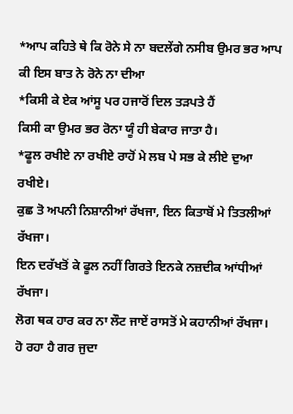*ਆਪ ਕਹਿਤੇ ਥੇ ਕਿ ਰੋਨੇ ਸੇ ਨਾ ਬਦਲੇਂਗੇ ਨਸੀਬ ਉਮਰ ਭਰ ਆਪ ਕੀ ਇਸ ਬਾਤ ਨੇ ਰੋਨੇ ਨਾ ਦੀਆ
*ਕਿਸੀ ਕੇ ਏਕ ਆਂਸੂ ਪਰ ਹਜਾਰੋਂ ਦਿਲ ਤੜਪਤੇ ਹੈਂ
ਕਿਸੀ ਕਾ ਉਮਰ ਭਰ ਰੋਨਾ ਯੂੰ ਹੀ ਬੇਕਾਰ ਜਾਤਾ ਹੈ।
*ਫੂਲ ਰਖੀਏ ਨਾ ਰਖੀਏ ਰਾਹੋਂ ਮੇ ਲਬ ਪੇ ਸਭ ਕੇ ਲੀਏ ਦੁਆ ਰਖੀਏ।
ਕੁਛ ਤੋ ਅਪਨੀ ਨਿਸ਼ਾਨੀਆਂ ਰੱਖਜਾ, ਇਨ ਕਿਤਾਬੋਂ ਮੇ ਤਿਤਲੀਆਂ ਰੱਖਜਾ।
ਇਨ ਦਰੱਖਤੋਂ ਕੇ ਫੂਲ ਨਹੀਂ ਗਿਰਤੇ ਇਨਕੇ ਨਜ਼ਦੀਕ ਆਂਧੀਆਂ ਰੱਖਜਾ।
ਲੋਗ ਥਕ ਹਾਰ ਕਰ ਨਾ ਲੌਟ ਜਾਏਂ ਰਾਸਤੋਂ ਮੇ ਕਹਾਨੀਆਂ ਰੱਖਜਾ।
ਹੋ ਰਹਾ ਹੈ ਗਰ ਜੁਦਾ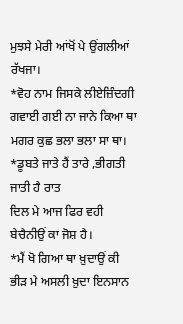ਮੁਝਸੇ ਮੇਰੀ ਆਂਖੋਂ ਪੇ ਉਂਗਲੀਆਂ ਰੱਖਜਾ।
*ਵੋਹ ਨਾਮ ਜਿਸਕੇ ਲੀਏਜ਼ਿੰਦਗੀ ਗਵਾਈ ਗਈ ਨਾ ਜਾਨੇ ਕਿਆ ਥਾ
ਮਗਰ ਕੁਛ ਭਲਾ ਭਲਾ ਸਾ ਥਾ।
*ਡੂਬਤੇ ਜਾਤੇ ਹੈਂ ਤਾਰੇ ,ਭੀਗਤੀ ਜਾਤੀ ਹੈ ਰਾਤ
ਦਿਲ ਮੇ ਆਜ ਫਿਰ ਵਹੀ ਬੇਚੈਨੀਉਂ ਕਾ ਜੋਸ਼ ਹੈ।
*ਮੈਂ ਖੋ ਗਿਆ ਥਾ ਖ਼ੁਦਾਉਂ ਕੀ ਭੀੜ ਮੇ ਅਸਲੀ ਖ਼ੁਦਾ ਇਨਸਾਨ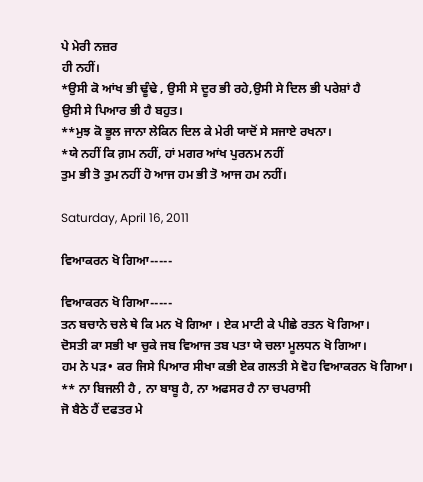ਪੇ ਮੇਰੀ ਨਜ਼ਰ
ਹੀ ਨਹੀਂ।
*ਉਸੀ ਕੋ ਆਂਖ ਭੀ ਢੂੰਢੇ , ਉਸੀ ਸੇ ਦੂਰ ਭੀ ਰਹੇ,ਉਸੀ ਸੇ ਦਿਲ ਭੀ ਪਰੇਸ਼ਾਂ ਹੈ
ਉਸੀ ਸੇ ਪਿਆਰ ਭੀ ਹੈ ਬਹੁਤ।
**ਮੁਝ ਕੋ ਭੂਲ ਜਾਨਾ ਲੇਕਿਨ ਦਿਲ ਕੇ ਮੇਰੀ ਯਾਦੋਂ ਸੇ ਸਜਾਏ ਰਖਨਾ।
*ਯੇ ਨਹੀਂ ਕਿ ਗ਼ਮ ਨਹੀਂ, ਹਾਂ ਮਗਰ ਆਂਖ ਪੁਰਨਮ ਨਹੀਂ
ਤੁਮ ਭੀ ਤੋ ਤੁਮ ਨਹੀਂ ਹੋ ਆਜ ਹਮ ਭੀ ਤੋ ਆਜ ਹਮ ਨਹੀਂ।

Saturday, April 16, 2011

ਵਿਆਕਰਨ ਖੋ ਗਿਆ-----

ਵਿਆਕਰਨ ਖੋ ਗਿਆ-----
ਤਨ ਬਚਾਨੇ ਚਲੇ ਥੇ ਕਿ ਮਨ ਖੋ ਗਿਆ । ਏਕ ਮਾਟੀ ਕੇ ਪੀਛੇ ਰਤਨ ਖੋ ਗਿਆ।
ਦੋਸਤੀ ਕਾ ਸਭੀ ਖਾ ਚੁਕੇ ਜਬ ਵਿਆਜ ਤਬ ਪਤਾ ਯੇ ਚਲਾ ਮੂਲਧਨ ਖੋ ਗਿਆ।
ਹਮ ਨੇ ਪੜ• ਕਰ ਜਿਸੇ ਪਿਆਰ ਸੀਖਾ ਕਭੀ ਏਕ ਗਲਤੀ ਸੇ ਵੋਹ ਵਿਆਕਰਨ ਖੋ ਗਿਆ।
** ਨਾ ਬਿਜਲੀ ਹੈ , ਨਾ ਬਾਬੂ ਹੈ, ਨਾ ਅਫਸਰ ਹੈ ਨਾ ਚਪਰਾਸੀ
ਜੋ ਬੈਠੇ ਹੈਂ ਦਫਤਰ ਮੇ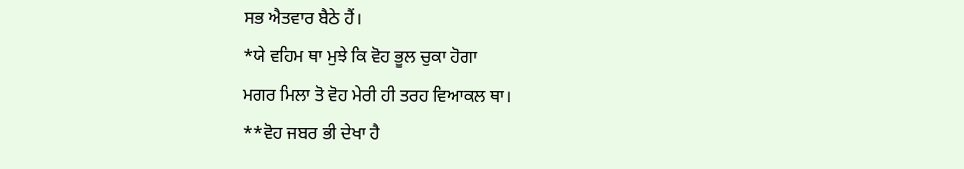ਸਭ ਐਤਵਾਰ ਬੈਠੇ ਹੈਂ।
*ਯੇ ਵਹਿਮ ਥਾ ਮੁਝੇ ਕਿ ਵੋਹ ਭੂਲ ਚੁਕਾ ਹੋਗਾ
ਮਗਰ ਮਿਲਾ ਤੋ ਵੋਹ ਮੇਰੀ ਹੀ ਤਰਹ ਵਿਆਕਲ ਥਾ।
**ਵੋਹ ਜਬਰ ਭੀ ਦੇਖਾ ਹੈ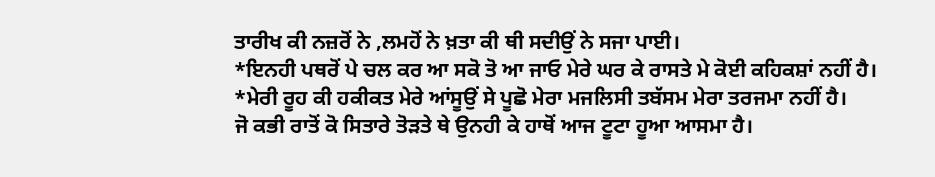ਤਾਰੀਖ ਕੀ ਨਜ਼ਰੋਂ ਨੇ ,ਲਮਹੋਂ ਨੇ ਖ਼ਤਾ ਕੀ ਥੀ ਸਦੀਉਂ ਨੇ ਸਜਾ ਪਾਈ।
*ਇਨਹੀ ਪਥਰੋਂ ਪੇ ਚਲ ਕਰ ਆ ਸਕੋ ਤੋ ਆ ਜਾਓ ਮੇਰੇ ਘਰ ਕੇ ਰਾਸਤੇ ਮੇ ਕੋਈ ਕਹਿਕਸ਼ਾਂ ਨਹੀਂ ਹੈ।
*ਮੇਰੀ ਰੂਹ ਕੀ ਹਕੀਕਤ ਮੇਰੇ ਆਂਸੂਉਂ ਸੇ ਪੂਛੋ ਮੇਰਾ ਮਜਲਿਸੀ ਤਬੱਸਮ ਮੇਰਾ ਤਰਜਮਾ ਨਹੀਂ ਹੈ।
ਜੋ ਕਭੀ ਰਾਤੋਂ ਕੋ ਸਿਤਾਰੇ ਤੋੜਤੇ ਥੇ ਉਨਹੀ ਕੇ ਹਾਥੋਂ ਆਜ ਟੂਟਾ ਹੂਆ ਆਸਮਾ ਹੈ।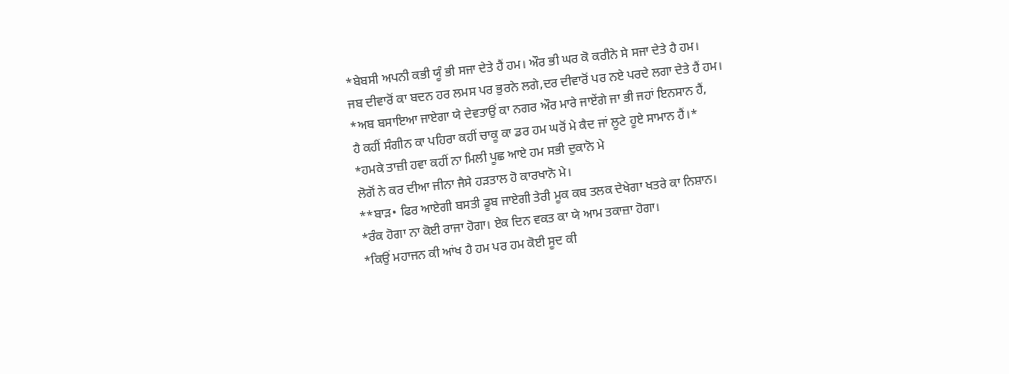*ਬੇਬਸੀ ਅਪਨੀ ਕਭੀ ਯੂੰ ਭੀ ਸਜਾ ਦੇਤੇ ਹੈਂ ਹਮ। ਔਰ ਭੀ ਘਰ ਕੋ ਕਰੀਨੇ ਸੇ ਸਜਾ ਦੇਤੇ ਹੈ ਹਮ।
ਜਬ ਦੀਵਾਰੋਂ ਕਾ ਬਦਨ ਹਰ ਲਮਸ ਪਰ ਭੁਰਨੇ ਲਗੇ,ਦਰ ਦੀਵਾਰੋਂ ਪਰ ਨਏ ਪਰਦੇ ਲਗਾ ਦੇਤੇ ਹੈਂ ਹਮ।
*ਅਬ ਬਸਾਇਆ ਜਾਏਗਾ ਯੇ ਦੇਵਤਾਉਂ ਕਾ ਨਗਰ ਔਰ ਮਾਰੇ ਜਾਏਂਗੇ ਜਾ ਭੀ ਜਹਾਂ ਇਨਸਾਨ ਹੈਂ,
ਹੈ ਕਹੀਂ ਸੰਗੀਨ ਕਾ ਪਹਿਰਾ ਕਹੀਂ ਚਾਕੂ ਕਾ ਡਰ ਹਮ ਘਰੋਂ ਮੇ ਕੈਦ ਜਾਂ ਲੂਟੇ ਹੂਏ ਸਾਮਾਨ ਹੈਂ।*
*ਹਮਕੇ ਤਾਜ਼ੀ ਹਵਾ ਕਹੀਂ ਨਾ ਮਿਲੀ ਪੂਛ ਆਏ ਹਮ ਸਭੀ ਦੁਕਾਨੋ ਮੇ
ਲੋਗੋਂ ਨੇ ਕਰ ਦੀਆ ਜੀਨਾ ਜੈਸੇ ਹੜਤਾਲ ਹੋ ਕਾਰਖਾਨੋ ਮੇ।
**ਬਾੜ• ਫਿਰ ਆਏਗੀ ਬਸਤੀ ਡੂਬ ਜਾਏਗੀ ਤੇਰੀ ਮੂਕ ਕਬ ਤਲਕ ਦੇਖੇਗਾ ਖਤਰੇ ਕਾ ਨਿਸ਼ਾਨ।
*ਰੰਕ ਹੋਗਾ ਨਾ ਕੋਈ ਰਾਜਾ ਹੋਗਾ। ਏਕ ਦਿਨ ਵਕਤ ਕਾ ਯੇ ਆਮ ਤਕਾਜ਼ਾ ਹੋਗਾ।
*ਕਿਉਂ ਮਹਾਜਨ ਕੀ ਆਂਖ ਹੈ ਹਮ ਪਰ ਹਮ ਕੋਈ ਸੂਦ ਕੀ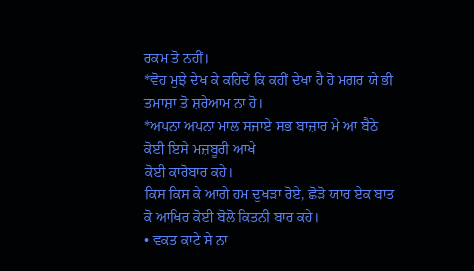ਰਕਮ ਤੋ ਨਹੀਂ।
*ਵੋਹ ਮੁਝੇ ਦੇਖ ਕੇ ਕਹਿਦੇਂ ਕਿ ਕਹੀਂ ਦੇਖਾ ਹੈ ਹੋ ਮਗਰ ਯੇ ਭੀ ਤਮਾਸ਼ਾ ਤੋ ਸ਼ਰੇਆਮ ਨਾ ਹੋ।
*ਅਪਨਾ ਅਪਨਾ ਮਾਲ ਸਜਾਏ ਸਭ ਬਾਜ਼ਾਰ ਮੇ ਆ ਬੈਠੇ ਕੋਈ ਇਸੇ ਮਜ਼ਬੂਰੀ ਆਖੇ
ਕੋਈ ਕਾਰੋਬਾਰ ਕਹੇ।
ਕਿਸ ਕਿਸ ਕੇ ਆਗੇ ਹਮ ਦੁਖੜਾ ਰੋਏ, ਛੋੜੋ ਯਾਰ ਏਕ ਬਾਤ ਕੋ ਆਖਿਰ ਕੋਈ ਬੋਲੋ ਕਿਤਨੀ ਬਾਰ ਕਹੇ।
• ਵਕਤ ਕਾਟੇ ਸੇ ਨਾ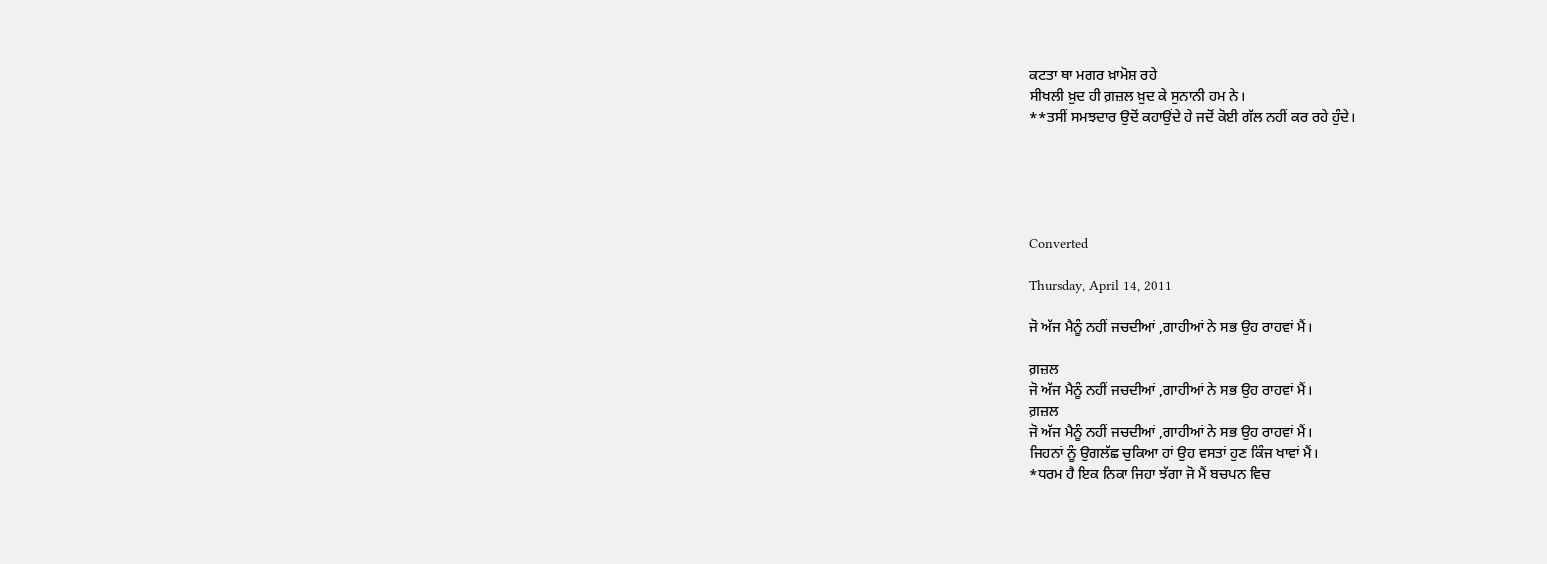ਕਟਤਾ ਥਾ ਮਗਰ ਖ਼ਾਮੋਸ਼ ਰਹੇ
ਸੀਖਲੀ ਖ਼ੁਦ ਹੀ ਗ਼ਜ਼ਲ ਖ਼ੁਦ ਕੇ ਸੁਨਾਨੀ ਹਮ ਨੇ।
**ਤਸੀਂ ਸਮਝਦਾਰ ਉਦੋਂ ਕਹਾਉਂਦੇ ਹੇ ਜਦੋਂ ਕੋਈ ਗੱਲ ਨਹੀਂ ਕਰ ਰਹੇ ਹੁੰਦੇ।





Converted

Thursday, April 14, 2011

ਜੋ ਅੱਜ ਮੈਨੂੰ ਨਹੀਂ ਜਚਦੀਆਂ ,ਗਾਹੀਆਂ ਨੇ ਸਭ ਉਹ ਰਾਹਵਾਂ ਮੈਂ।

ਗ਼ਜ਼ਲ
ਜੋ ਅੱਜ ਮੈਨੂੰ ਨਹੀਂ ਜਚਦੀਆਂ ,ਗਾਹੀਆਂ ਨੇ ਸਭ ਉਹ ਰਾਹਵਾਂ ਮੈਂ।
ਗ਼ਜ਼ਲ
ਜੋ ਅੱਜ ਮੈਨੂੰ ਨਹੀਂ ਜਚਦੀਆਂ ,ਗਾਹੀਆਂ ਨੇ ਸਭ ਉਹ ਰਾਹਵਾਂ ਮੈਂ।
ਜਿਹਨਾਂ ਨੂੰ ਉਗਲੱਛ ਚੁਕਿਆ ਹਾਂ ਉਹ ਵਸਤਾਂ ਹੁਣ ਕਿੰਜ ਖਾਵਾਂ ਮੈਂ।
*ਧਰਮ ਹੈ ਇਕ ਨਿਕਾ ਜਿਹਾ ਝੱਗਾ ਜੋ ਮੈਂ ਬਚਪਨ ਵਿਚ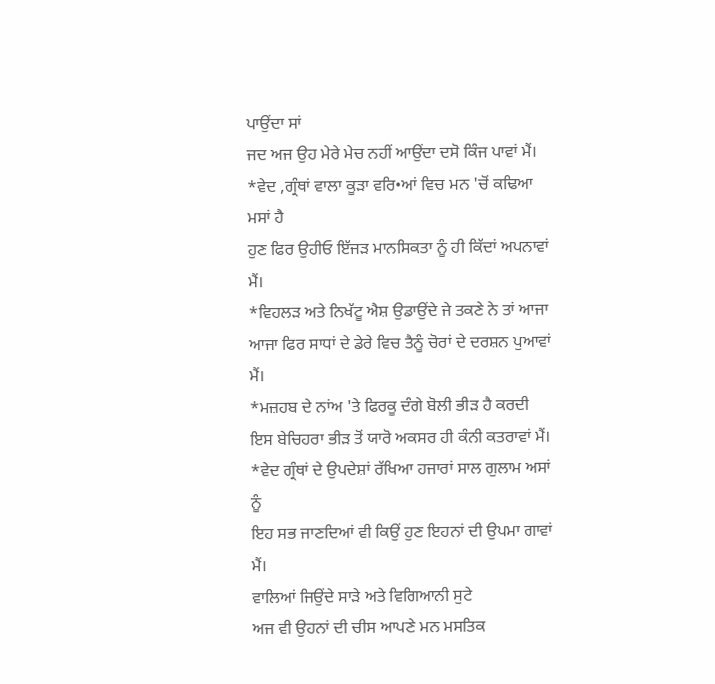ਪਾਉਂਦਾ ਸਾਂ
ਜਦ ਅਜ ਉਹ ਮੇਰੇ ਮੇਚ ਨਹੀਂ ਆਉਂਦਾ ਦਸੋ ਕਿੰਜ ਪਾਵਾਂ ਮੈਂ।
*ਵੇਦ ,ਗ੍ਰੰਥਾਂ ਵਾਲਾ ਕੂੜਾ ਵਰਿ•ਆਂ ਵਿਚ ਮਨ 'ਚੋਂ ਕਢਿਆ ਮਸਾਂ ਹੈ
ਹੁਣ ਫਿਰ ਉਹੀਓ ਇੱਜੜ ਮਾਨਸਿਕਤਾ ਨੂੰ ਹੀ ਕਿੱਦਾਂ ਅਪਨਾਵਾਂ ਮੈਂ।
*ਵਿਹਲੜ ਅਤੇ ਨਿਖੱਟੂ ਐਸ਼ ਉਡਾਉਂਦੇ ਜੇ ਤਕਣੇ ਨੇ ਤਾਂ ਆਜਾ
ਆਜਾ ਫਿਰ ਸਾਧਾਂ ਦੇ ਡੇਰੇ ਵਿਚ ਤੈਨੂੰ ਚੋਰਾਂ ਦੇ ਦਰਸ਼ਨ ਪੁਆਵਾਂ ਮੈਂ।
*ਮਜ਼ਹਬ ਦੇ ਨਾਂਅ 'ਤੇ ਫਿਰਕੂ ਦੰਗੇ ਬੋਲੀ ਭੀੜ ਹੈ ਕਰਦੀ
ਇਸ ਬੇਚਿਹਰਾ ਭੀੜ ਤੋਂ ਯਾਰੋ ਅਕਸਰ ਹੀ ਕੰਨੀ ਕਤਰਾਵਾਂ ਮੈਂ।
*ਵੇਦ ਗ੍ਰੰਥਾਂ ਦੇ ਉਪਦੇਸ਼ਾਂ ਰੱਖਿਆ ਹਜਾਰਾਂ ਸਾਲ ਗੁਲਾਮ ਅਸਾਂ ਨੂੰ
ਇਹ ਸਭ ਜਾਣਦਿਆਂ ਵੀ ਕਿਉਂ ਹੁਣ ਇਹਨਾਂ ਦੀ ਉਪਮਾ ਗਾਵਾਂ ਮੈਂ।
ਵਾਲਿਆਂ ਜਿਉਂਦੇ ਸਾੜੇ ਅਤੇ ਵਿਗਿਆਨੀ ਸੁਟੇ
ਅਜ ਵੀ ਉਹਨਾਂ ਦੀ ਚੀਸ ਆਪਣੇ ਮਨ ਮਸਤਿਕ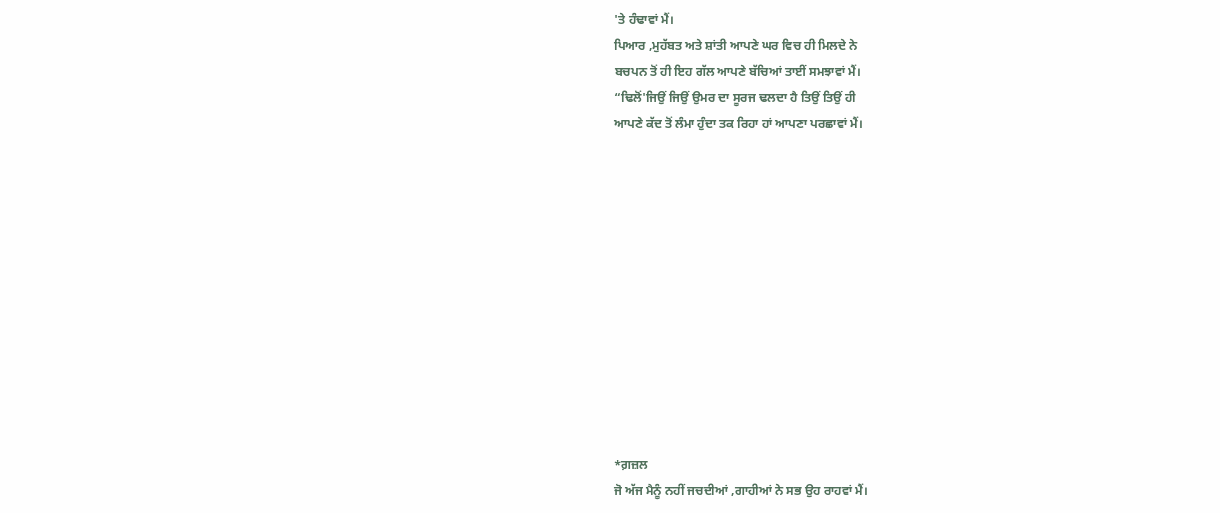'ਤੇ ਹੰਢਾਵਾਂ ਮੈਂ।
ਪਿਆਰ ,ਮੁਹੱਬਤ ਅਤੇ ਸ਼ਾਂਤੀ ਆਪਣੇ ਘਰ ਵਿਚ ਹੀ ਮਿਲਦੇ ਨੇ
ਬਚਪਨ ਤੋਂ ਹੀ ਇਹ ਗੱਲ ਆਪਣੇ ਬੱਚਿਆਂ ਤਾਈਂ ਸਮਝਾਵਾਂ ਮੈਂ।
“ਢਿਲੋਂ'ਜਿਉਂ ਜਿਉਂ ਉਮਰ ਦਾ ਸੂਰਜ ਢਲਦਾ ਹੈ ਤਿਉਂ ਤਿਉਂ ਹੀ
ਆਪਣੇ ਕੱਦ ਤੋਂ ਲੰਮਾ ਹੁੰਦਾ ਤਕ ਰਿਹਾ ਹਾਂ ਆਪਣਾ ਪਰਛਾਵਾਂ ਮੈਂ।












*ਗ਼ਜ਼ਲ
ਜੋ ਅੱਜ ਮੈਨੂੰ ਨਹੀਂ ਜਚਦੀਆਂ ,ਗਾਹੀਆਂ ਨੇ ਸਭ ਉਹ ਰਾਹਵਾਂ ਮੈਂ।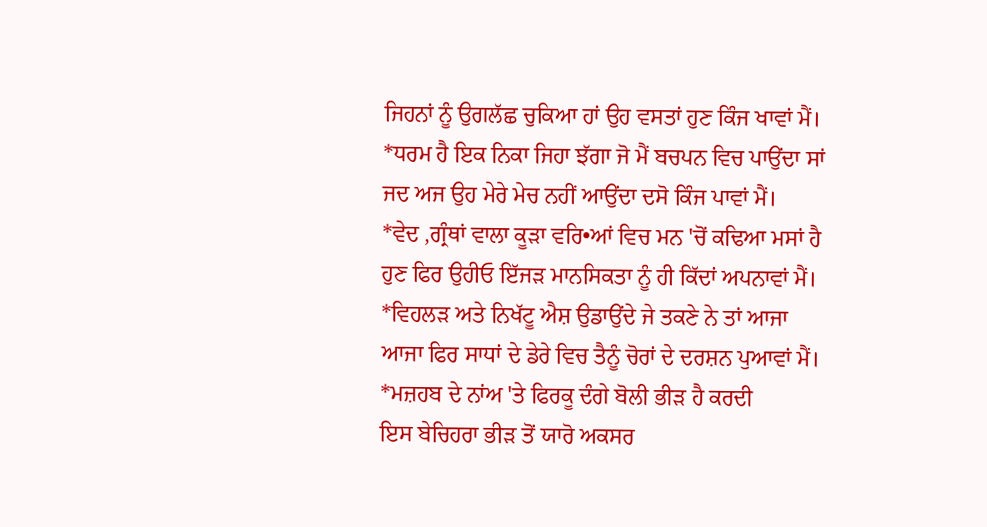ਜਿਹਨਾਂ ਨੂੰ ਉਗਲੱਛ ਚੁਕਿਆ ਹਾਂ ਉਹ ਵਸਤਾਂ ਹੁਣ ਕਿੰਜ ਖਾਵਾਂ ਮੈਂ।
*ਧਰਮ ਹੈ ਇਕ ਨਿਕਾ ਜਿਹਾ ਝੱਗਾ ਜੋ ਮੈਂ ਬਚਪਨ ਵਿਚ ਪਾਉਂਦਾ ਸਾਂ
ਜਦ ਅਜ ਉਹ ਮੇਰੇ ਮੇਚ ਨਹੀਂ ਆਉਂਦਾ ਦਸੋ ਕਿੰਜ ਪਾਵਾਂ ਮੈਂ।
*ਵੇਦ ,ਗ੍ਰੰਥਾਂ ਵਾਲਾ ਕੂੜਾ ਵਰਿ•ਆਂ ਵਿਚ ਮਨ 'ਚੋਂ ਕਢਿਆ ਮਸਾਂ ਹੈ
ਹੁਣ ਫਿਰ ਉਹੀਓ ਇੱਜੜ ਮਾਨਸਿਕਤਾ ਨੂੰ ਹੀ ਕਿੱਦਾਂ ਅਪਨਾਵਾਂ ਮੈਂ।
*ਵਿਹਲੜ ਅਤੇ ਨਿਖੱਟੂ ਐਸ਼ ਉਡਾਉਂਦੇ ਜੇ ਤਕਣੇ ਨੇ ਤਾਂ ਆਜਾ
ਆਜਾ ਫਿਰ ਸਾਧਾਂ ਦੇ ਡੇਰੇ ਵਿਚ ਤੈਨੂੰ ਚੋਰਾਂ ਦੇ ਦਰਸ਼ਨ ਪੁਆਵਾਂ ਮੈਂ।
*ਮਜ਼ਹਬ ਦੇ ਨਾਂਅ 'ਤੇ ਫਿਰਕੂ ਦੰਗੇ ਬੋਲੀ ਭੀੜ ਹੈ ਕਰਦੀ
ਇਸ ਬੇਚਿਹਰਾ ਭੀੜ ਤੋਂ ਯਾਰੋ ਅਕਸਰ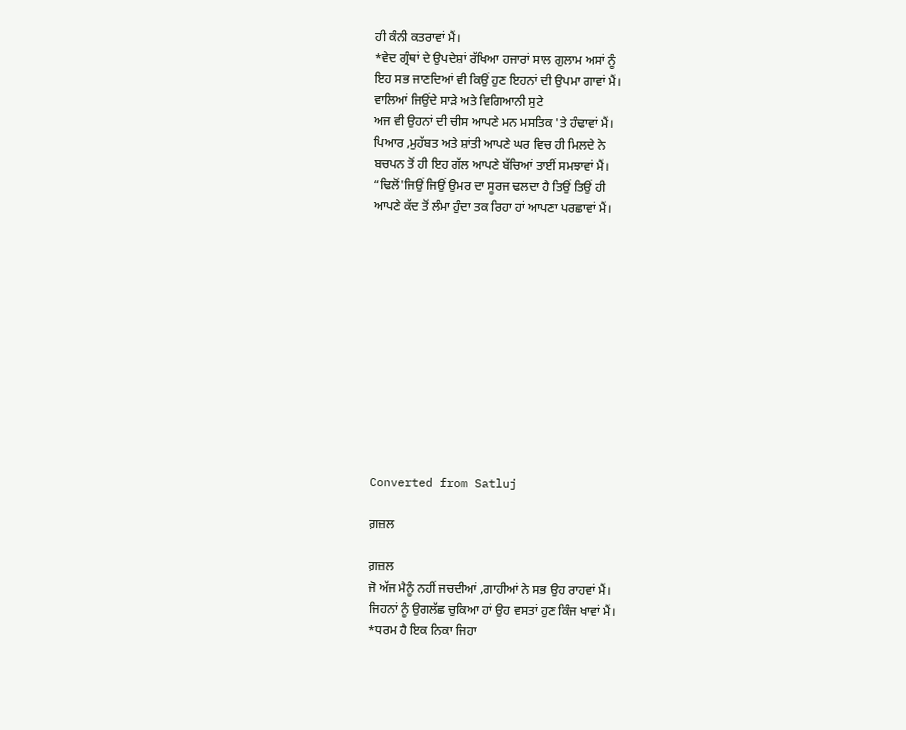ਹੀ ਕੰਨੀ ਕਤਰਾਵਾਂ ਮੈਂ।
*ਵੇਦ ਗ੍ਰੰਥਾਂ ਦੇ ਉਪਦੇਸ਼ਾਂ ਰੱਖਿਆ ਹਜਾਰਾਂ ਸਾਲ ਗੁਲਾਮ ਅਸਾਂ ਨੂੰ
ਇਹ ਸਭ ਜਾਣਦਿਆਂ ਵੀ ਕਿਉਂ ਹੁਣ ਇਹਨਾਂ ਦੀ ਉਪਮਾ ਗਾਵਾਂ ਮੈਂ।
ਵਾਲਿਆਂ ਜਿਉਂਦੇ ਸਾੜੇ ਅਤੇ ਵਿਗਿਆਨੀ ਸੁਟੇ
ਅਜ ਵੀ ਉਹਨਾਂ ਦੀ ਚੀਸ ਆਪਣੇ ਮਨ ਮਸਤਿਕ 'ਤੇ ਹੰਢਾਵਾਂ ਮੈਂ।
ਪਿਆਰ ,ਮੁਹੱਬਤ ਅਤੇ ਸ਼ਾਂਤੀ ਆਪਣੇ ਘਰ ਵਿਚ ਹੀ ਮਿਲਦੇ ਨੇ
ਬਚਪਨ ਤੋਂ ਹੀ ਇਹ ਗੱਲ ਆਪਣੇ ਬੱਚਿਆਂ ਤਾਈਂ ਸਮਝਾਵਾਂ ਮੈਂ।
“ਢਿਲੋਂ'ਜਿਉਂ ਜਿਉਂ ਉਮਰ ਦਾ ਸੂਰਜ ਢਲਦਾ ਹੈ ਤਿਉਂ ਤਿਉਂ ਹੀ
ਆਪਣੇ ਕੱਦ ਤੋਂ ਲੰਮਾ ਹੁੰਦਾ ਤਕ ਰਿਹਾ ਹਾਂ ਆਪਣਾ ਪਰਛਾਵਾਂ ਮੈਂ।












Converted from Satluj

ਗ਼ਜ਼ਲ

ਗ਼ਜ਼ਲ
ਜੋ ਅੱਜ ਮੈਨੂੰ ਨਹੀਂ ਜਚਦੀਆਂ ,ਗਾਹੀਆਂ ਨੇ ਸਭ ਉਹ ਰਾਹਵਾਂ ਮੈਂ।
ਜਿਹਨਾਂ ਨੂੰ ਉਗਲੱਛ ਚੁਕਿਆ ਹਾਂ ਉਹ ਵਸਤਾਂ ਹੁਣ ਕਿੰਜ ਖਾਵਾਂ ਮੈਂ।
*ਧਰਮ ਹੈ ਇਕ ਨਿਕਾ ਜਿਹਾ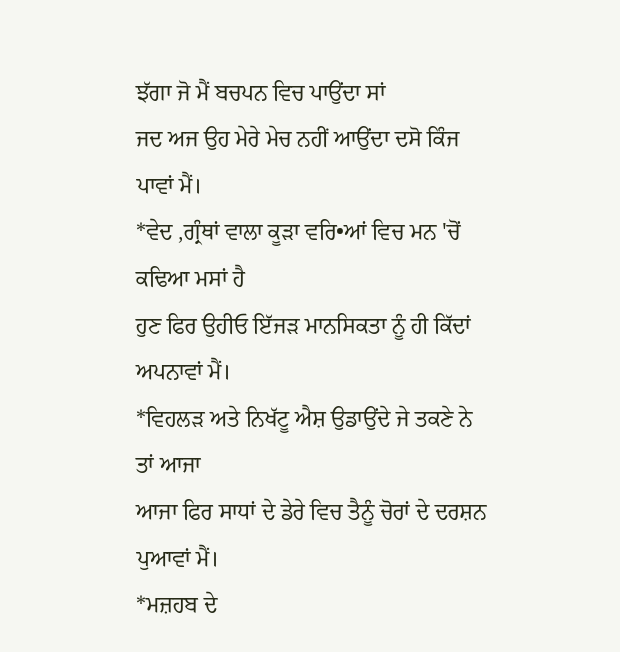ਝੱਗਾ ਜੋ ਮੈਂ ਬਚਪਨ ਵਿਚ ਪਾਉਂਦਾ ਸਾਂ
ਜਦ ਅਜ ਉਹ ਮੇਰੇ ਮੇਚ ਨਹੀਂ ਆਉਂਦਾ ਦਸੋ ਕਿੰਜ ਪਾਵਾਂ ਮੈਂ।
*ਵੇਦ ,ਗ੍ਰੰਥਾਂ ਵਾਲਾ ਕੂੜਾ ਵਰਿ•ਆਂ ਵਿਚ ਮਨ 'ਚੋਂ ਕਢਿਆ ਮਸਾਂ ਹੈ
ਹੁਣ ਫਿਰ ਉਹੀਓ ਇੱਜੜ ਮਾਨਸਿਕਤਾ ਨੂੰ ਹੀ ਕਿੱਦਾਂ ਅਪਨਾਵਾਂ ਮੈਂ।
*ਵਿਹਲੜ ਅਤੇ ਨਿਖੱਟੂ ਐਸ਼ ਉਡਾਉਂਦੇ ਜੇ ਤਕਣੇ ਨੇ ਤਾਂ ਆਜਾ
ਆਜਾ ਫਿਰ ਸਾਧਾਂ ਦੇ ਡੇਰੇ ਵਿਚ ਤੈਨੂੰ ਚੋਰਾਂ ਦੇ ਦਰਸ਼ਨ ਪੁਆਵਾਂ ਮੈਂ।
*ਮਜ਼ਹਬ ਦੇ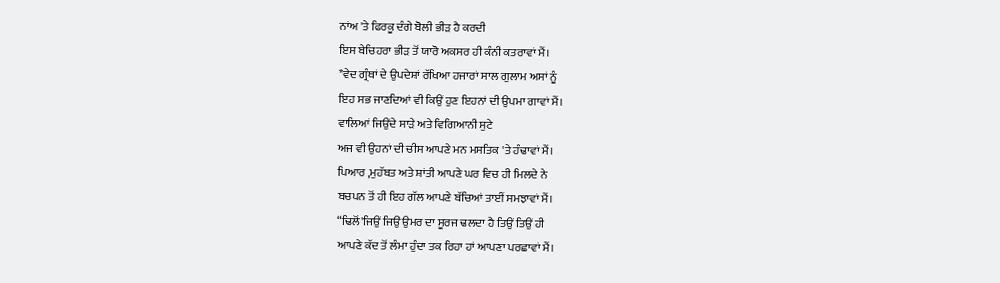ਨਾਂਅ 'ਤੇ ਫਿਰਕੂ ਦੰਗੇ ਬੋਲੀ ਭੀੜ ਹੈ ਕਰਦੀ
ਇਸ ਬੇਚਿਹਰਾ ਭੀੜ ਤੋਂ ਯਾਰੋ ਅਕਸਰ ਹੀ ਕੰਨੀ ਕਤਰਾਵਾਂ ਮੈਂ।
*ਵੇਦ ਗ੍ਰੰਥਾਂ ਦੇ ਉਪਦੇਸ਼ਾਂ ਰੱਖਿਆ ਹਜਾਰਾਂ ਸਾਲ ਗੁਲਾਮ ਅਸਾਂ ਨੂੰ
ਇਹ ਸਭ ਜਾਣਦਿਆਂ ਵੀ ਕਿਉਂ ਹੁਣ ਇਹਨਾਂ ਦੀ ਉਪਮਾ ਗਾਵਾਂ ਮੈਂ।
ਵਾਲਿਆਂ ਜਿਉਂਦੇ ਸਾੜੇ ਅਤੇ ਵਿਗਿਆਨੀ ਸੁਟੇ
ਅਜ ਵੀ ਉਹਨਾਂ ਦੀ ਚੀਸ ਆਪਣੇ ਮਨ ਮਸਤਿਕ 'ਤੇ ਹੰਢਾਵਾਂ ਮੈਂ।
ਪਿਆਰ ,ਮੁਹੱਬਤ ਅਤੇ ਸ਼ਾਂਤੀ ਆਪਣੇ ਘਰ ਵਿਚ ਹੀ ਮਿਲਦੇ ਨੇ
ਬਚਪਨ ਤੋਂ ਹੀ ਇਹ ਗੱਲ ਆਪਣੇ ਬੱਚਿਆਂ ਤਾਈਂ ਸਮਝਾਵਾਂ ਮੈਂ।
“ਢਿਲੋਂ'ਜਿਉਂ ਜਿਉਂ ਉਮਰ ਦਾ ਸੂਰਜ ਢਲਦਾ ਹੈ ਤਿਉਂ ਤਿਉਂ ਹੀ
ਆਪਣੇ ਕੱਦ ਤੋਂ ਲੰਮਾ ਹੁੰਦਾ ਤਕ ਰਿਹਾ ਹਾਂ ਆਪਣਾ ਪਰਛਾਵਾਂ ਮੈਂ।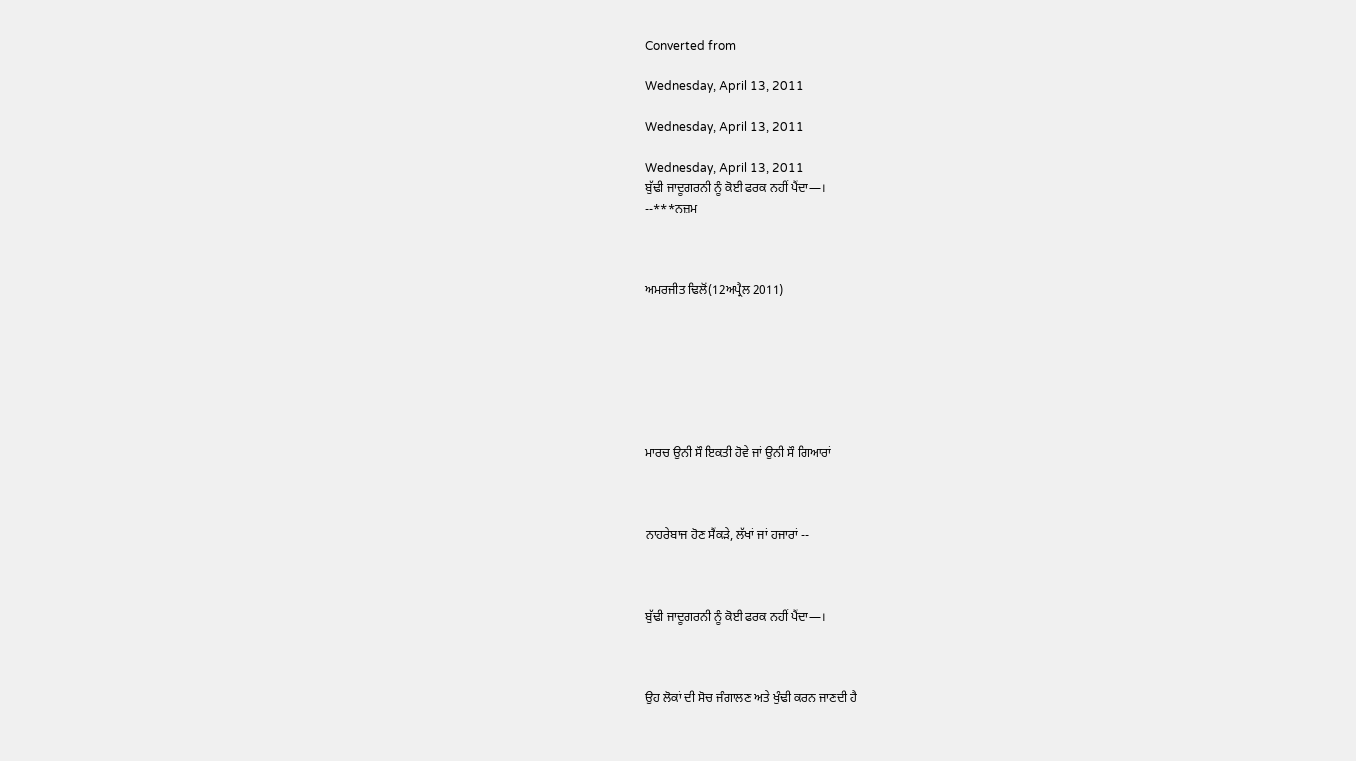Converted from

Wednesday, April 13, 2011

Wednesday, April 13, 2011

Wednesday, April 13, 2011
ਬੁੱਢੀ ਜਾਦੂਗਰਨੀ ਨੂੰ ਕੋਈ ਫਰਕ ਨਹੀਂ ਪੈਂਦਾ—।
--***ਨਜ਼ਮ



ਅਮਰਜੀਤ ਢਿਲੋਂ(12ਅਪ੍ਰੈਲ 2011)







ਮਾਰਚ ਉਨੀ ਸੌ ਇਕਤੀ ਹੋਵੇ ਜਾਂ ਉਨੀ ਸੌ ਗਿਆਰਾਂ



ਨਾਹਰੇਬਾਜ ਹੋਣ ਸੈਂਕੜੇ, ਲੱਖਾਂ ਜਾਂ ਹਜਾਰਾਂ --



ਬੁੱਢੀ ਜਾਦੂਗਰਨੀ ਨੂੰ ਕੋਈ ਫਰਕ ਨਹੀਂ ਪੈਂਦਾ—।



ਉਹ ਲੋਕਾਂ ਦੀ ਸੋਚ ਜੰਗਾਲਣ ਅਤੇ ਖੁੰਢੀ ਕਰਨ ਜਾਣਦੀ ਹੈ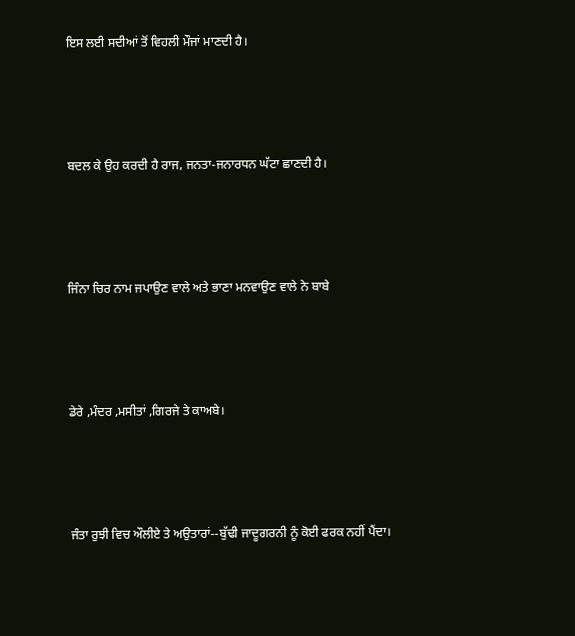ਇਸ ਲਈ ਸਦੀਆਂ ਤੋਂ ਵਿਹਲੀ ਮੌਜਾਂ ਮਾਣਦੀ ਹੈ।



ਬਦਲ ਕੇ ਉਹ ਕਰਦੀ ਹੈ ਰਾਜ, ਜਨਤਾ-ਜਨਾਰਧਨ ਘੱਟਾ ਛਾਣਦੀ ਹੈ।



ਜਿੰਨਾ ਚਿਰ ਨਾਮ ਜਪਾਉਣ ਵਾਲੇ ਅਤੇ ਭਾਣਾ ਮਨਵਾਉਣ ਵਾਲੇ ਨੇ ਬਾਬੇ



ਡੇਰੇ ,ਮੰਦਰ ,ਮਸੀਤਾਂ ,ਗਿਰਜੇ ਤੇ ਕਾਅਬੇ।



ਜੰਤਾ ਰੁਝੀ ਵਿਚ ਔਲੀਏ ਤੇ ਅਉਤਾਰਾਂ--ਬੁੱਢੀ ਜਾਦੂਗਰਨੀ ਨੂੰ ਕੋਈ ਫਰਕ ਨਹੀਂ ਪੈਂਦਾ।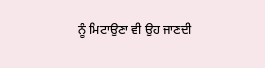ਨੂੰ ਮਿਟਾਉਣਾ ਵੀ ਉਹ ਜਾਣਦੀ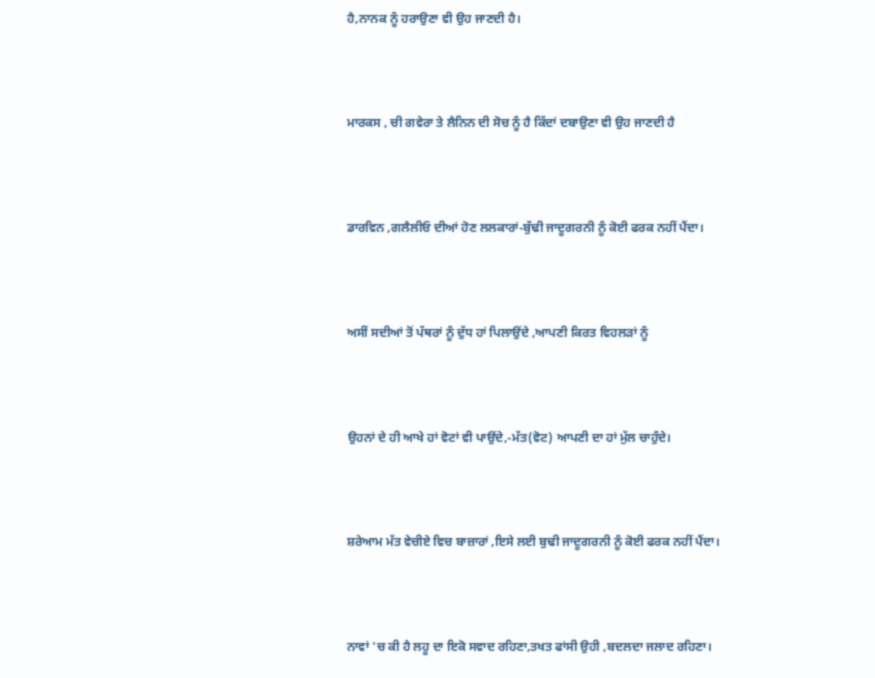ਹੈ,ਨਾਨਕ ਨੂੰ ਹਰਾਉਣਾ ਵੀ ਉਹ ਜਾਣਦੀ ਹੈ।



ਮਾਰਕਸ , ਚੀ ਗਵੇਰਾ ਤੇ ਲੈਨਿਨ ਦੀ ਸੋਚ ਨੂੰ ਹੈ ਕਿੱਦਾਂ ਦਬਾਉਣਾ ਵੀ ਉਹ ਜਾਣਦੀ ਹੈ



ਡਾਰਵਿਨ ,ਗਲੈਲੀਓ ਦੀਆਂ ਹੋਣ ਲਲਕਾਰਾਂ-ਬੁੱਢੀ ਜਾਦੂਗਰਨੀ ਨੂੰ ਕੋਈ ਫਰਕ ਨਹੀਂ ਪੈਂਦਾ।



ਅਸੀਂ ਸਦੀਆਂ ਤੋਂ ਪੱਥਰਾਂ ਨੂੰ ਦੁੱਧ ਹਾਂ ਪਿਲਾਉਂਦੇ ,ਆਪਣੀ ਕਿਰਤ ਵਿਹਲੜਾਂ ਨੂੰ



ਉਹਨਾਂ ਦੇ ਹੀ ਆਖੇ ਹਾਂ ਵੋਟਾਂ ਵੀ ਪਾਉਂਦੇ,-ਮੱਤ(ਵੋਟ) ਆਪਣੀ ਦਾ ਹਾਂ ਮੁੱਲ ਚਾਹੁੰਦੇ।



ਸ਼ਰੇਆਮ ਮੱਤ ਵੇਚੀਏ ਵਿਚ ਬਾਜ਼ਾਰਾਂ ,ਇਸੇ ਲਈ ਬੁਢੀ ਜਾਦੂਗਰਨੀ ਨੂੰ ਕੋਈ ਫਰਕ ਨਹੀਂ ਪੈਂਦਾ।



ਨਾਵਾਂ 'ਚ ਕੀ ਹੈ ਲਹੂ ਦਾ ਇਕੋ ਸਵਾਦ ਰਹਿਣਾ,ਤਖਤ ਫਾਂਸੀ ਉਹੀ ,ਬਦਲਦਾ ਜਲਾਦ ਰਹਿਣਾ।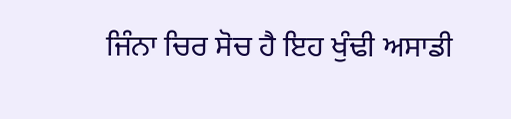ਜਿੰਨਾ ਚਿਰ ਸੋਚ ਹੈ ਇਹ ਖੁੰਢੀ ਅਸਾਡੀ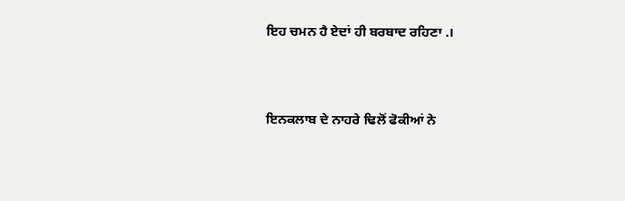ਇਹ ਚਮਨ ਹੈ ਏਦਾਂ ਹੀ ਬਰਬਾਦ ਰਹਿਣਾ .।



ਇਨਕਲਾਬ ਦੇ ਨਾਹਰੇ ਢਿਲੋਂ ਫੋਕੀਆਂ ਨੇ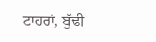ਟਾਹਰਾਂ, ਬੁੱਢੀ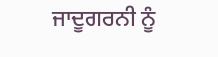ਜਾਦੂਗਰਨੀ ਨੂੰ